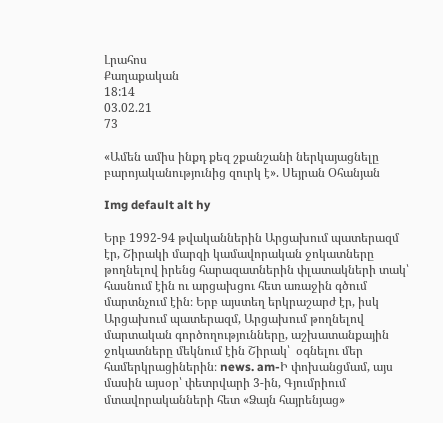Լրահոս
Քաղաքական
18:14
03.02.21
73

«Ամեն ամիս ինքդ քեզ շքանշանի ներկայացնելը բարոյականությունից զուրկ է». Սեյրան Օհանյան

Img default alt hy

Երբ 1992-94 թվականներին Արցախում պատերազմ էր, Շիրակի մարզի կամավորական ջոկատները թողնելով իրենց հարազատներին փլատակների տակ՝ հասնում էին ու արցախցու հետ առաջին գծում մարտնչում էին։ Երբ այստեղ երկրաշարժ էր, իսկ Արցախում պատերազմ, Արցախում թողնելով մարտական գործողությունները, աշխատանքային ջոկատները մեկնում էին Շիրակ՝  օգնելու մեր համերկրացիներին։ news. am-Ի փոխանցմամ, այս մասին այսօր՝ փետրվարի 3-ին, Գյումրիում մտավորականների հետ «Ձայն հայրենյաց»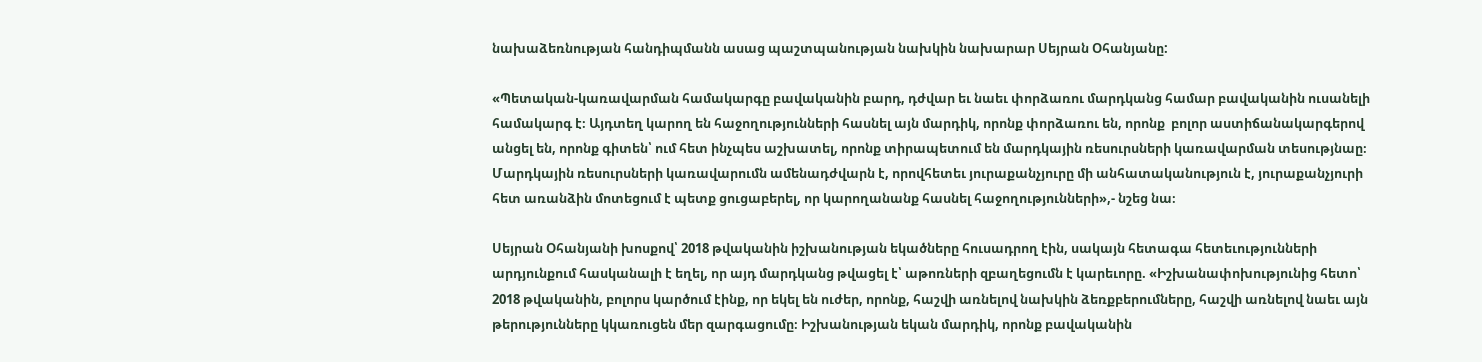նախաձեռնության հանդիպմանն ասաց պաշտպանության նախկին նախարար Սեյրան Օհանյանը:

«Պետական-կառավարման համակարգը բավականին բարդ, դժվար եւ նաեւ փորձառու մարդկանց համար բավականին ուսանելի համակարգ է։ Այդտեղ կարող են հաջողությունների հասնել այն մարդիկ, որոնք փորձառու են, որոնք  բոլոր աստիճանակարգերով անցել են, որոնք գիտեն՝ ում հետ ինչպես աշխատել, որոնք տիրապետում են մարդկային ռեսուրսների կառավարման տեսությնաը։ Մարդկային ռեսուրսների կառավարումն ամենադժվարն է, որովհետեւ յուրաքանչյուրը մի անհատականություն է, յուրաքանչյուրի հետ առանձին մոտեցում է պետք ցուցաբերել, որ կարողանանք հասնել հաջողությունների»,- նշեց նա։

Սեյրան Օհանյանի խոսքով՝ 2018 թվականին իշխանության եկածները հուսադրող էին, սակայն հետագա հետեւությունների արդյունքում հասկանալի է եղել, որ այդ մարդկանց թվացել է՝ աթոռների զբաղեցումն է կարեւորը. «Իշխանափոխությունից հետո՝ 2018 թվականին, բոլորս կարծում էինք, որ եկել են ուժեր, որոնք, հաշվի առնելով նախկին ձեռքբերումները, հաշվի առնելով նաեւ այն թերությունները կկառուցեն մեր զարգացումը։ Իշխանության եկան մարդիկ, որոնք բավականին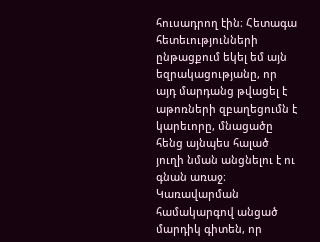հուսադրող էին։ Հետագա հետեւությունների ընթացքում եկել եմ այն եզրակացությանը, որ այդ մարդանց թվացել է աթոռների զբաղեցումն է կարեւորը, մնացածը հենց այնպես հալած յուղի նման անցնելու է ու գնան առաջ։ Կառավարման համակարգով անցած մարդիկ գիտեն, որ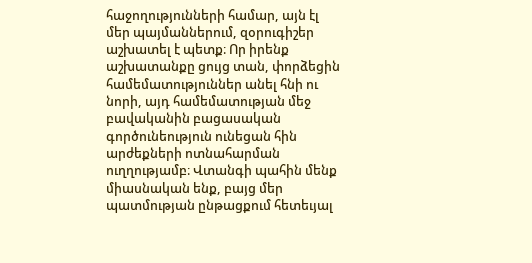հաջողությունների համար, այն էլ մեր պայմաններում, զօրուգիշեր աշխատել է պետք։ Որ իրենք աշխատանքը ցույց տան, փորձեցին համեմատություններ անել հնի ու նորի, այդ համեմատության մեջ բավականին բացասական գործունեություն ունեցան հին արժեքների ոտնահարման ուղղությամբ։ Վտանգի պահին մենք միասնական ենք, բայց մեր պատմության ընթացքում հետեւյալ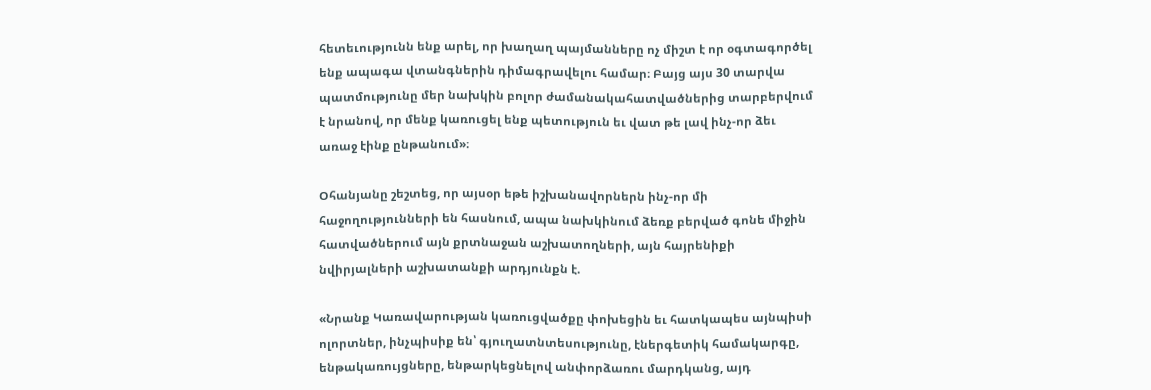հետեւությունն ենք արել, որ խաղաղ պայմանները ոչ միշտ է որ օգտագործել ենք ապագա վտանգներին դիմագրավելու համար։ Բայց այս 30 տարվա պատմությունը մեր նախկին բոլոր ժամանակահատվածներից տարբերվում է նրանով, որ մենք կառուցել ենք պետություն եւ վատ թե լավ ինչ-որ ձեւ առաջ էինք ընթանում»։

Օհանյանը շեշտեց, որ այսօր եթե իշխանավորներն ինչ-որ մի հաջողությունների են հասնում, ապա նախկինում ձեռք բերված գոնե միջին հատվածներում այն քրտնաջան աշխատողների, այն հայրենիքի նվիրյալների աշխատանքի արդյունքն է.

«Նրանք Կառավարության կառուցվածքը փոխեցին եւ հատկապես այնպիսի ոլորտներ, ինչպիսիք են՝ գյուղատնտեսությունը, էներգետիկ համակարգը, ենթակառույցները, ենթարկեցնելով անփորձառու մարդկանց, այդ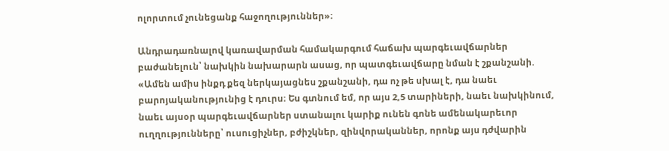ոլորտում չունեցանք հաջողություններ»։

Անդրադառնալով կառավարման համակարգում հաճախ պարգեւավճարներ բաժանելուն՝ նախկին նախարարն ասաց, որ պատգեւավճարը նման է շքանշանի. «Ամեն ամիս ինքդ քեզ ներկայացնես շքանշանի, դա ոչ թե սխալ է, դա նաեւ բարոյականությունից է դուրս։ Ես գտնում եմ, որ այս 2,5 տարիների, նաեւ նախկինում, նաեւ այսօր պարգեւավճարներ ստանալու կարիք ունեն գոնե ամենակարեւոր ուղղությունները՝ ուսուցիչներ, բժիշկներ, զինվորականներ, որոնք այս դժվարին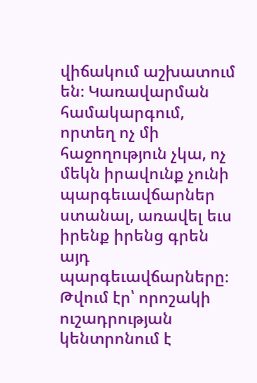վիճակում աշխատում են։ Կառավարման համակարգում, որտեղ ոչ մի հաջողություն չկա, ոչ մեկն իրավունք չունի պարգեւավճարներ ստանալ, առավել եւս իրենք իրենց գրեն այդ պարգեւավճարները։ Թվում էր՝ որոշակի ուշադրության կենտրոնում է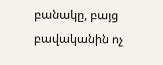բանակը, բայց բավականին ոչ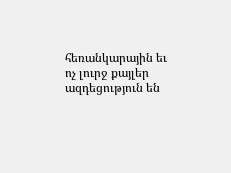հեռանկարային եւ ոչ լուրջ քայլեր ազդեցություն են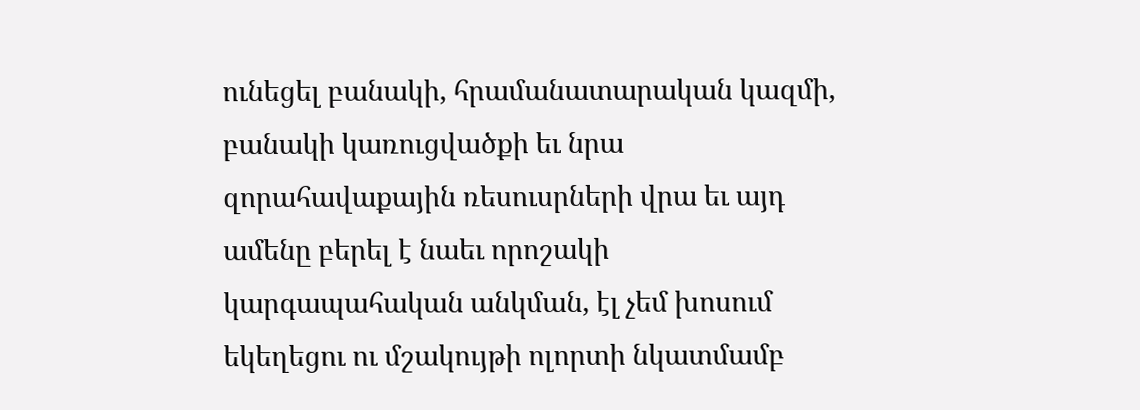ունեցել բանակի, հրամանատարական կազմի, բանակի կառուցվածքի եւ նրա զորահավաքային ռեսուսրների վրա եւ այդ ամենը բերել է նաեւ որոշակի կարգապահական անկման, էլ չեմ խոսում եկեղեցու ու մշակույթի ոլորտի նկատմամբ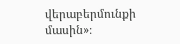վերաբերմունքի մասին»։